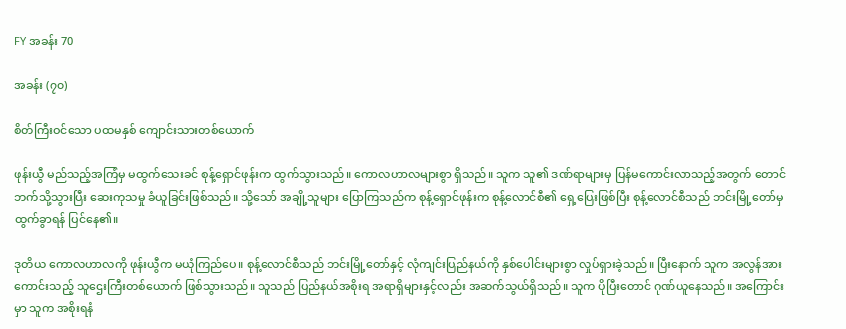FY အခန်း 70

အခန်း (၇၀)

စိတ်ကြီးဝင်သော ပထမနှစ် ကျောင်းသားတစ်ယောက်

ဖုန်းယွီ မည်သည့်အကြံမှ မထွက်သေးခင် စုန့်ရှောင်ဖုန်းက ထွက်သွားသည်။ ကောလဟာလများစွာ ရှိသည်။ သူက သူ၏ ဒဏ်ရာများမှ ပြန်မကောင်းလာသည့်အတွက် တောင်ဘက်သို့သွားပြီး ဆေးကုသမှု ခံယူခြင်းဖြစ်သည်။ သို့သော် အချို့သူများ ပြောကြသည်က စုန့်ရှောင်ဖုန်းက စုန့်လောင်စီ၏ ရှေ့ပြေးဖြစ်ပြီး စုန့်လောင်စီသည် ဘင်းမြို့တော်မှ ထွက်ခွာရန် ပြင်နေ၏။

ဒုတိယ ကောလဟာလကို ဖုန်းယွီက မယုံကြည်ပေ။ စုန့်လောင်စီသည် ဘင်းမြို့တော်နှင့် လုံကျင်းပြည်နယ်ကို နှစ်ပေါင်းများစွာ လှုပ်ရှားခဲ့သည်။ ပြီးနောက် သူက အလွန်အားကောင်းသည့် သူဌေးကြီးတစ်ယောက် ဖြစ်သွားသည်။ သူသည် ပြည်နယ်အစိုးရ အရာရှိများနှင့်လည်း အဆက်သွယ်ရှိသည်။ သူက ပိုပြီးတောင် ဂုဏ်ယူနေသည်။ အကြောင်းမှာ သူက အစိုးရနံ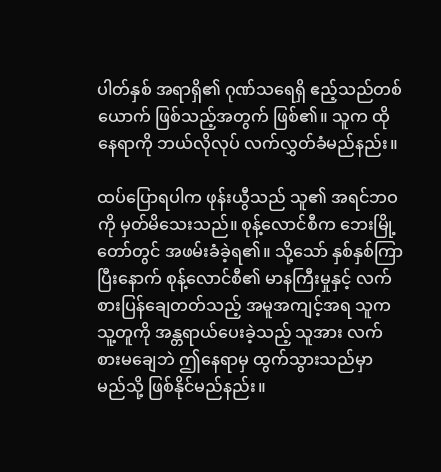ပါတ်နှစ် အရာရှိ၏ ဂုဏ်သရေရှိ ဧည့်သည်တစ်ယောက် ဖြစ်သည့်အတွက် ဖြစ်၏။ သူက ထိုနေရာကို ဘယ်လိုလုပ် လက်လွှတ်ခံမည်နည်း။

ထပ်ပြောရပါက ဖုန်းယွီသည် သူ၏ အရင်ဘဝကို မှတ်မိသေးသည်။ စုန့်လောင်စီက ဘေးမြို့တော်တွင် အဖမ်းခံခဲ့ရ၏။ သို့သော် နှစ်နှစ်ကြာပြီးနောက် စုန့်လောင်စီ၏ မာနကြီးမှုနှင့် လက်စားပြန်ချေတတ်သည့် အမူအကျင့်အရ သူက သူ့တူကို အန္တရာယ်ပေးခဲ့သည့် သူအား လက်စားမချေဘဲ ဤနေရာမှ ထွက်သွားသည်မှာ မည်သို့ ဖြစ်နိုင်မည်နည်း။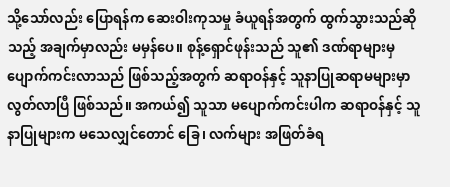သို့သော်လည်း ပြောရန်က ဆေးဝါးကုသမှု ခံယူရန်အတွက် ထွက်သွားသည်ဆိုသည့် အချက်မှာလည်း မမှန်ပေ။ စုန့်ရှောင်ဖုန်းသည် သူ၏ ဒဏ်ရာများမှ ပျောက်ကင်းလာသည် ဖြစ်သည့်အတွက် ဆရာဝန်နှင့် သူနာပြုဆရာမများမှာ လွတ်လာပြီ ဖြစ်သည်။ အကယ်၍ သူသာ မပျောက်ကင်းပါက ဆရာဝန်နှင့် သူနာပြုများက မသေလျှင်တောင် ခြေ၊ လက်များ အဖြတ်ခံရ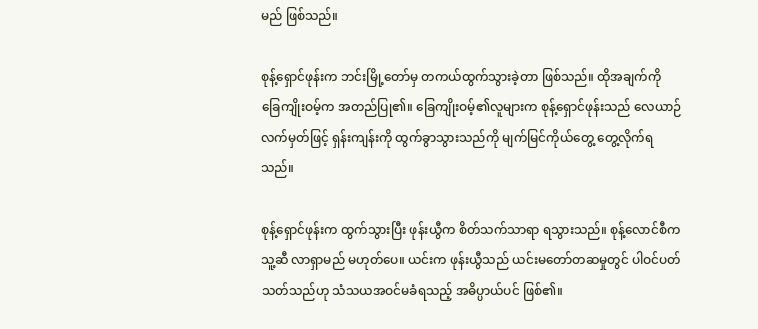မည် ဖြစ်သည်။

စုန့်ရှောင်ဖုန်းက ဘင်းမြို့တော်မှ တကယ်ထွက်သွားခဲ့တာ ဖြစ်သည်။ ထိုအချက်ကို ခြေကျိုးဝမ့်က အတည်ပြု၏။ ခြေကျိုးဝမ့်၏လူများက စုန့်ရှောင်ဖုန်းသည် လေယာဉ်လက်မှတ်ဖြင့် ရှန်းကျန်းကို ထွက်ခွာသွားသည်ကို မျက်မြင်ကိုယ်တွေ့ တွေ့လိုက်ရသည်။

စုန့်ရှောင်ဖုန်းက ထွက်သွားပြီး ဖုန်းယွီက စိတ်သက်သာရာ ရသွားသည်။ စုန့်လောင်စီက သူ့ဆီ လာရှာမည် မဟုတ်ပေ။ ယင်းက ဖုန်းယွီသည် ယင်းမတော်တဆမှုတွင် ပါဝင်ပတ်သတ်သည်ဟု သံသယအဝင်မခံရသည့် အဓိပ္ပာယ်ပင် ဖြစ်၏။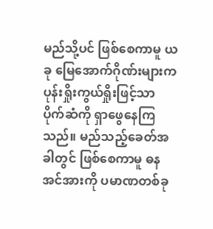မည်သို့ပင် ဖြစ်စေကာမူ ယခု မြေအောက်ဂိုဏ်းများက ပုန်းရှိုးကွယ်ရှိုးဖြင့်သာ ပိုက်ဆံကို ရှာဖွေနေကြသည်။ မည်သည့်ခေတ်အခါတွင် ဖြစ်စေကာမူ ဓနအင်အားကို ပမာဏတစ်ခု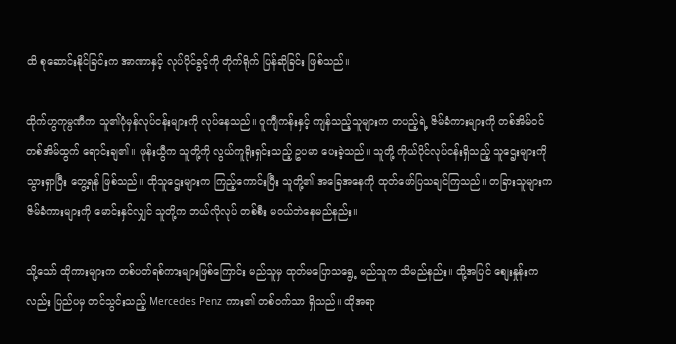ထိ စုဆောင်းနိုင်ခြင်းက အာဏာနှင့် လုပ်ပိုင်ခွင့်ကို တိုက်ရိုက် ပြန်ဆိုခြင်း ဖြစ်သည်။

ထိုက်ဟွကုမ္ပဏီက သူ၏ပုံမှန်လုပ်ငန်းများကို လုပ်နေသည်။ ဝူကျီကန်းနှင့် ကျန်သည့်သူများက တပည့်ရဲ့ ဇိမ်ခံကားများကို တစ်အိမ်ဝင် တစ်အိမ်ထွက် ရောင်းချ၏။ ဖုန်းယွီက သူတို့ကို လွယ်ကူရိုးရှင်းသည့် ဥပမာ ပေးခဲ့သည်။ သူတို့ ကိုယ်ပိုင်လုပ်ငန်းရှိသည့် သူဌေးများကို သွားရှာပြီး တွေ့ရန် ဖြစ်သည်။ ထိုသူဌေးများက ကြည့်ကောင်းပြီး သူတို့၏ အခြေအနေကို ထုတ်ဖော်ပြသချင်ကြသည်။ တခြားသူများက ဇိမ်ခံကားများကို မောင်းနှင်လျှင် သူတို့က ဘယ်လိုလုပ် တစ်စီး မဝယ်ဘဲနေမည်နည်း။

သို့သော် ထိုကားများက တစ်ပတ်ရစ်ကားများဖြစ်ကြောင်း မည်သူမှ ထုတ်မပြောသရွေ့ မည်သူက သိမည်နည်း။ ထို့အပြင် စျေးနှုန်းကလည်း ပြည်ပမှ တင်သွင်းသည့် Mercedes Penz ကား၏ တစ်ဝက်သာ ရှိသည်။ ထိုအရာ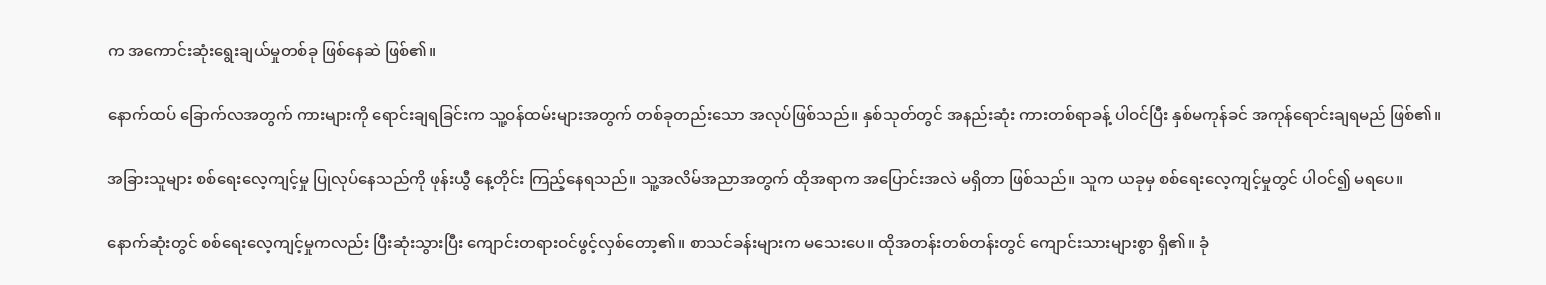က အကောင်းဆုံးရွေးချယ်မှုတစ်ခု ဖြစ်နေဆဲ ဖြစ်၏။

နောက်ထပ် ခြောက်လအတွက် ကားများကို ရောင်းချရခြင်းက သူ့ဝန်ထမ်းများအတွက် တစ်ခုတည်းသော အလုပ်ဖြစ်သည်။ နှစ်သုတ်တွင် အနည်းဆုံး ကားတစ်ရာခန့် ပါဝင်ပြီး နှစ်မကုန်ခင် အကုန်ရောင်းချရမည် ဖြစ်၏။

အခြားသူများ စစ်ရေးလေ့ကျင့်မှု ပြုလုပ်နေသည်ကို ဖုန်းယွီ နေ့တိုင်း ကြည့်နေရသည်။ သူ့အလိမ်အညာအတွက် ထိုအရာက အပြောင်းအလဲ မရှိတာ ဖြစ်သည်။ သူက ယခုမှ စစ်ရေးလေ့ကျင့်မှုတွင် ပါဝင်၍ မရပေ။

နောက်ဆုံးတွင် စစ်ရေးလေ့ကျင့်မှုကလည်း ပြီးဆုံးသွားပြီး ကျောင်းတရားဝင်ဖွင့်လှစ်တော့၏။ စာသင်ခန်းများက မသေးပေ။ ထိုအတန်းတစ်တန်းတွင် ကျောင်းသားများစွာ ရှိ၏။ ခုံ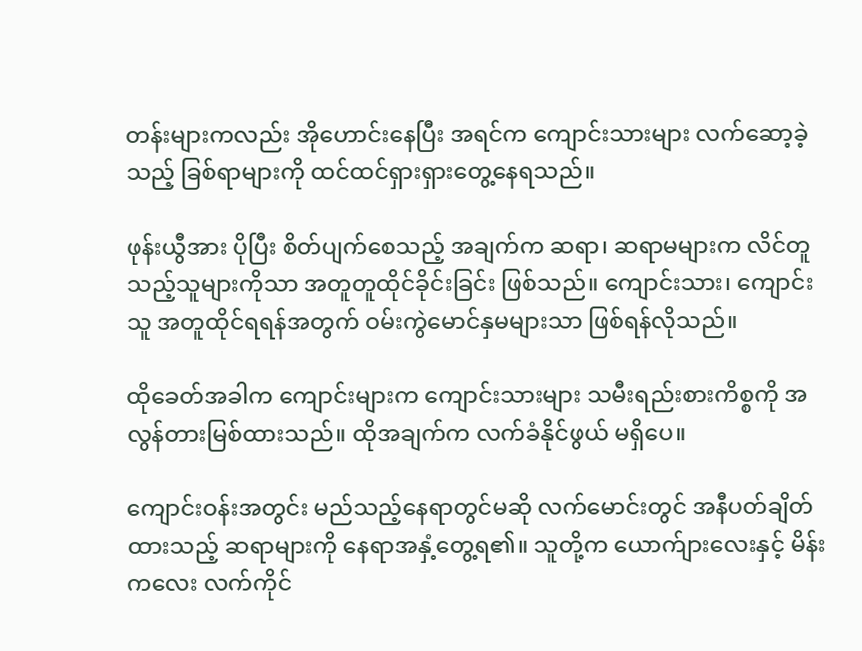တန်းများကလည်း အိုဟောင်းနေပြီး အရင်က ကျောင်းသားများ လက်ဆော့ခဲ့သည့် ခြစ်ရာများကို ထင်ထင်ရှားရှားတွေ့နေရသည်။

ဖုန်းယွီအား ပိုပြီး စိတ်ပျက်စေသည့် အချက်က ဆရာ၊ ဆရာမများက လိင်တူသည့်သူများကိုသာ အတူတူထိုင်ခိုင်းခြင်း ဖြစ်သည်။ ကျောင်းသား၊ ကျောင်းသူ အတူထိုင်ရရန်အတွက် ဝမ်းကွဲမောင်နှမများသာ ဖြစ်ရန်လိုသည်။

ထိုခေတ်အခါက ကျောင်းများက ကျောင်းသားများ သမီးရည်းစားကိစ္စကို အလွန်တားမြစ်ထားသည်။ ထိုအချက်က လက်ခံနိုင်ဖွယ် မရှိပေ။

ကျောင်းဝန်းအတွင်း မည်သည့်နေရာတွင်မဆို လက်မောင်းတွင် အနီပတ်ချိတ်ထားသည့် ဆရာများကို နေရာအနှံ့တွေ့ရ၏။ သူတို့က ယောက်ျားလေးနှင့် မိန်းကလေး လက်ကိုင်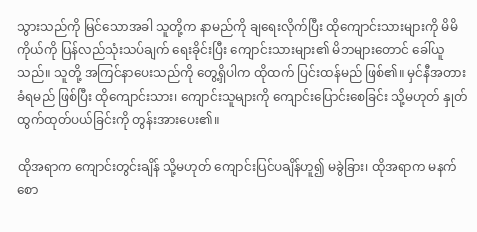သွားသည်ကို မြင်သောအခါ သူတို့က နာမည်ကို ချရေးလိုက်ပြီး ထိုကျောင်းသားများကို မိမိကိုယ်ကို ပြန်လည်သုံးသပ်ချက် ရေးခိုင်းပြီး ကျောင်းသားများ၏ မိဘများတောင် ခေါ်ယူသည်။ သူတို့ အကြင်နာပေးသည်ကို တွေ့ရှိပါက ထိုထက် ပြင်းထန်မည် ဖြစ်၏။ မှင်နီအတားခံရမည် ဖြစ်ပြီး ထိုကျောင်းသား၊ ကျောင်းသူများကို ကျောင်းပြောင်းစေခြင်း သို့မဟုတ် နှုတ်ထွက်ထုတ်ပယ်ခြင်းကို တွန်းအားပေး၏။

ထိုအရာက ကျောင်းတွင်းချိန် သို့မဟုတ် ကျောင်းပြင်ပချိန်ဟူ၍ မခွဲခြား၊ ထိုအရာက မနက်စော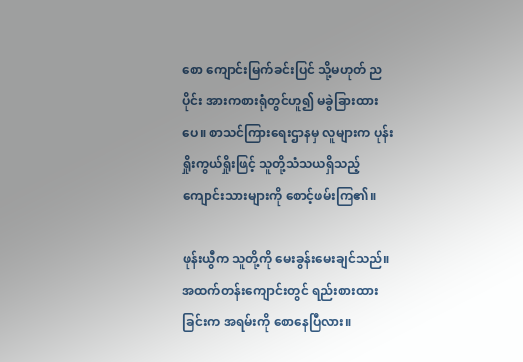စော ကျောင်းမြက်ခင်းပြင် သို့မဟုတ် ညပိုင်း အားကစားရုံတွင်ဟူ၍ မခွဲခြားထားပေ။ စာသင်ကြားရေးဌာနမှ လူများက ပုန်းရှိုးကွယ်ရှိုးဖြင့် သူတို့သံသယရှိသည့် ကျောင်းသားများကို စောင့်ဖမ်းကြ၏။

ဖုန်းယွီက သူတို့ကို မေးခွန်းမေးချင်သည်။ အထက်တန်းကျောင်းတွင် ရည်းစားထားခြင်းက အရမ်းကို စောနေပြီလား။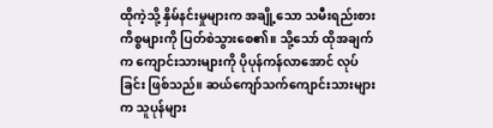ထိုကဲ့သို့ နှိမ်နင်းမှုများက အချို့သော သမီးရည်းစားကိစ္စများကို ပြတ်စဲသွားစေ၏။ သို့သော် ထိုအချက်က ကျောင်းသားများကို ပိုပုန်ကန်လာအောင် လုပ်ခြင်း ဖြစ်သည်။ ဆယ်ကျော်သက်ကျောင်းသားများက သူပုန်များ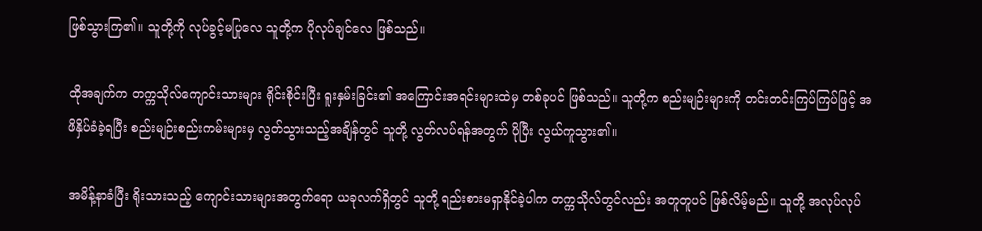ဖြစ်သွားကြ၏။ သူတို့ကို လုပ်ခွင့်မပြုလေ သူတို့က ပိုလုပ်ချင်လေ ဖြစ်သည်။

ထိုအချက်က တက္ကသိုလ်ကျောင်းသားများ ရိုင်းစိုင်းပြီး ရူးနှမ်းခြင်း၏ အကြောင်းအရင်းများထဲမှ တစ်ခုပင် ဖြစ်သည်။ သူတို့က စည်းမျဉ်းများကို တင်းတင်းကြပ်ကြပ်ဖြင့် အဖိနှိပ်ခံခဲ့ရပြီး စည်းမျဉ်းစည်းကမ်းများမှ လွတ်သွားသည့်အချိန်တွင် သူတို့ လွတ်လပ်ရန်အတွက် ပိုပြီး လွယ်ကူသွား၏။

အမိန့်နာခံပြီး ရိုးသားသည့် ကျောင်းသားများအတွက်ရော ယခုလက်ရှိတွင် သူတို့ ရည်းစားမရှာနိုင်ခဲ့ပါက တက္ကသိုလ်တွင်လည်း အတူတူပင် ဖြစ်လိမ့်မည်။ သူတို့ အလုပ်လုပ်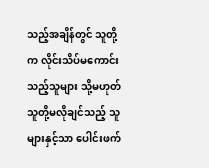သည့်အချိန်တွင် သူတို့က လိုင်းသိပ်မကောင်းသည့်သူများ သို့မဟုတ် သူတို့မလိုချင်သည့် သူများနှင့်သာ ပေါင်းဖက်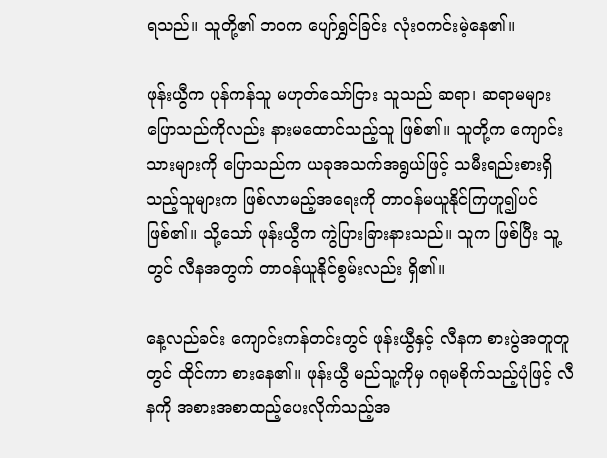ရသည်။ သူတို့၏ ဘဝက ပျော်ရွှင်ခြင်း လုံးဝကင်းမဲ့နေ၏။

ဖုန်းယွီက ပုန်ကန်သူ မဟုတ်သော်ငြား သူသည် ဆရာ၊ ဆရာမများ ပြောသည်ကိုလည်း နားမထောင်သည့်သူ ဖြစ်၏။ သူတို့က ကျောင်းသားများကို ပြောသည်က ယခုအသက်အရွယ်ဖြင့် သမီးရည်းစားရှိသည့်သူများက ဖြစ်လာမည့်အရေးကို တာဝန်မယူနိုင်ကြဟူ၍ပင် ဖြစ်၏။ သို့သော် ဖုန်းယွီက ကွဲပြားခြားနားသည်။ သူက ဖြစ်ပြီး သူ့တွင် လီနအတွက် တာဝန်ယူနိုင်စွမ်းလည်း ရှိ၏။

နေ့လည်ခင်း ကျောင်းကန်တင်းတွင် ဖုန်းယွီနှင့် လီနက စားပွဲအတူတူတွင် ထိုင်ကာ စားနေ၏။ ဖုန်းယွီ မည်သူ့ကိုမှ ဂရုမစိုက်သည့်ပုံဖြင့် လီနကို အစားအစာထည့်ပေးလိုက်သည့်အ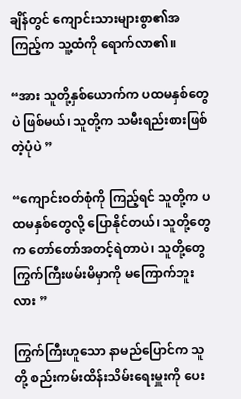ချိန်တွင် ကျောင်းသားများစွာ၏အကြည့်က သူ့ထံကို ရောက်လာ၏။

“အား သူတို့နှစ်ယောက်က ပထမနှစ်တွေပဲ ဖြစ်မယ်၊ သူတို့က သမီးရည်းစားဖြစ်တဲ့ပုံပဲ ”

“ကျောင်းဝတ်စုံကို ကြည့်ရင် သူတို့က ပထမနှစ်တွေလို့ ပြောနိုင်တယ်၊ သူတို့တွေက တော်တော်အတင့်ရဲတာပဲ၊ သူတို့တွေ ကြွက်ကြီးဖမ်းမိမှာကို မကြောက်ဘူးလား ”

ကြွက်ကြီးဟူသော နာမည်ပြောင်က သူတို့ စည်းကမ်းထိန်းသိမ်းရေးမှူးကို ပေး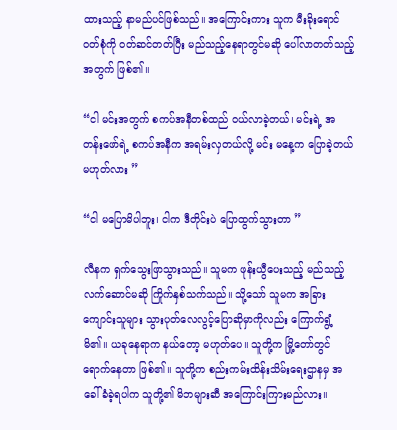ထားသည့် နာမည်ပင်ဖြစ်သည်။ အကြောင်းကား သူက မီးခိုးရောင်ဝတ်စုံကို ဝတ်ဆင်တတ်ပြီး မည်သည့်နေရာတွင်မဆို ပေါ်လာတတ်သည့်အတွက် ဖြစ်၏။

“ငါ မင်းအတွက် စကပ်အနီတစ်ထည် ဝယ်လာခဲ့တယ်၊ မင်းရဲ့ အတန်းဖော်ရဲ့ စကပ်အနီက အရမ်းလှတယ်လို့ မင်း မနေ့က ပြောခဲ့တယ် မဟုတ်လား ”

“ငါ မပြောမိပါဘူး၊ ငါက ဒီတိုင်းပဲ ပြောထွက်သွားတာ ”

လီနက ရှက်သွေးဖြာသွားသည်။ သူမက ဖုန်းယွီပေးသည့် မည်သည့်လက်ဆောင်မဆို ကြိုက်နှစ်သက်သည်။ သို့သော် သူမက အခြားကျောင်းသူများ သွားပုတ်လေလွင့်ပြောဆိုမှာကိုလည်း ကြောက်ရွံ့မိ၏။ ယခုနေရာက နယ်တော့ မဟုတ်ပေ။ သူတို့က မြို့တော်တွင် ရောက်နေတာ ဖြစ်၏။ သူတို့က စည်းကမ်းထိန်းသိမ်းရေးဌာနမှ အခေါ်ခံခဲ့ရပါက သူတို့၏ မိဘများဆီ အကြောင်းကြားမည်လား။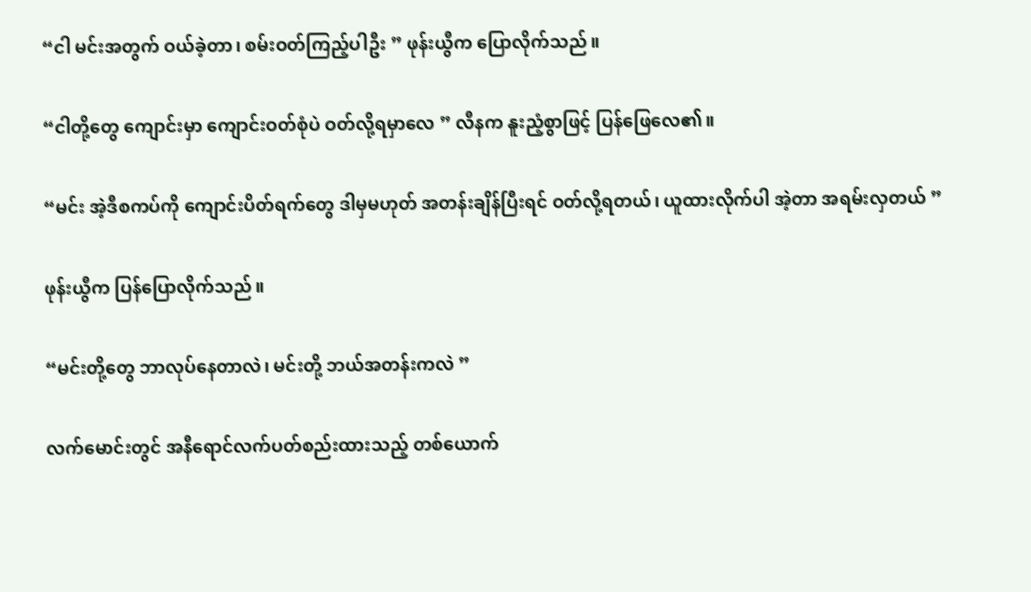“ငါ မင်းအတွက် ဝယ်ခဲ့တာ၊ စမ်းဝတ်ကြည့်ပါဦး ” ဖုန်းယွီက ပြောလိုက်သည်။

“ငါတို့တွေ ကျောင်းမှာ ကျောင်းဝတ်စုံပဲ ဝတ်လို့ရမှာလေ ” လီနက နူးညံ့စွာဖြင့် ပြန်ဖြေလေ၏။

“မင်း အဲ့ဒီစကပ်ကို ကျောင်းပိတ်ရက်တွေ ဒါမှမဟုတ် အတန်းချိန်ပြီးရင် ဝတ်လို့ရတယ်၊ ယူထားလိုက်ပါ အဲ့တာ အရမ်းလှတယ် ”

ဖုန်းယွီက ပြန်ပြောလိုက်သည်။

“မင်းတို့တွေ ဘာလုပ်နေတာလဲ၊ မင်းတို့ ဘယ်အတန်းကလဲ ”

လက်မောင်းတွင် အနီရောင်လက်ပတ်စည်းထားသည့် တစ်ယောက်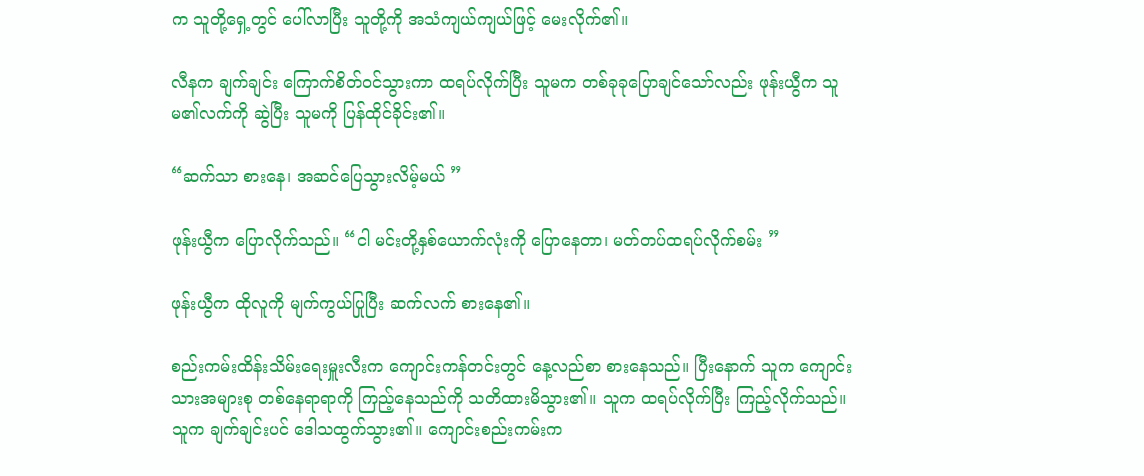က သူတို့ရှေ့တွင် ပေါ်လာပြီး သူတို့ကို အသံကျယ်ကျယ်ဖြင့် မေးလိုက်၏။

လီနက ချက်ချင်း ကြောက်စိတ်ဝင်သွားကာ ထရပ်လိုက်ပြီး သူမက တစ်ခုခုပြောချင်သော်လည်း ဖုန်းယွီက သူမ၏လက်ကို ဆွဲပြီး သူမကို ပြန်ထိုင်ခိုင်း၏။

“ဆက်သာ စားနေ၊ အဆင်ပြေသွားလိမ့်မယ် ”

ဖုန်းယွီက ပြောလိုက်သည်။ “ငါ မင်းတို့နှစ်ယောက်လုံးကို ပြောနေတာ၊ မတ်တပ်ထရပ်လိုက်စမ်း ”

ဖုန်းယွီက ထိုလူကို မျက်ကွယ်ပြုပြီး ဆက်လက် စားနေ၏။

စည်းကမ်းထိန်းသိမ်းရေးမှူးလီးက ကျောင်းကန်တင်းတွင် နေ့လည်စာ စားနေသည်။ ပြီးနောက် သူက ကျောင်းသားအများစု တစ်နေရာရာကို ကြည့်နေသည်ကို သတိထားမိသွား၏။ သူက ထရပ်လိုက်ပြီး ကြည့်လိုက်သည်။ သူက ချက်ချင်းပင် ဒေါသထွက်သွား၏။ ကျောင်းစည်းကမ်းက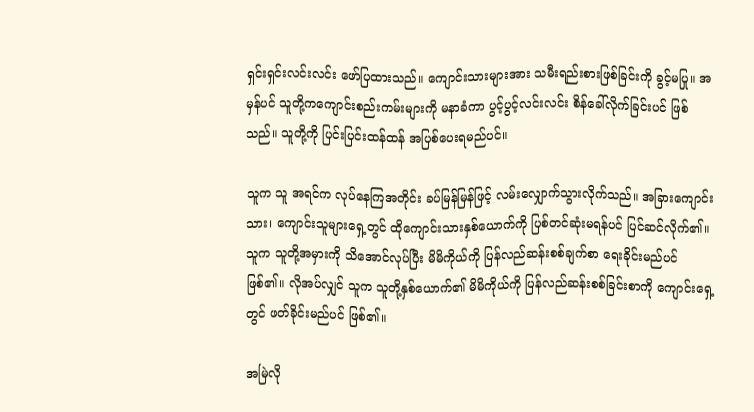ရှင်းရှင်းလင်းလင်း ဖော်ပြထားသည်။ ကျောင်းသားများအား သမီးရည်းစားဖြစ်ခြင်းကို ခွင့်မပြု။ အမှန်ပင် သူတို့ကကျောင်းစည်းကမ်းများကို မနာခံကာ ပွင့်ပွင့်လင်းလင်း စိန်ခေါ်လိုက်ခြင်းပင် ဖြစ်သည်။ သူတို့ကို ပြင်းပြင်းထန်ထန် အပြစ်ပေးရမည်ပင်။

သူက သူ အရင်က လုပ်နေကြအတိုင်း ခပ်မြန်မြန်ဖြင့် လမ်းလျှောက်သွားလိုက်သည်။ အခြားကျောင်းသား၊ ကျောင်းသူများရှေ့တွင် ထိုကျောင်းသားနှစ်ယောက်ကို ပြစ်တင်ဆုံးမရန်ပင် ပြင်ဆင်လိုက်၏။ သူက သူတို့အမှားကို သိအောင်လုပ်ပြီး မိမိကိုယ်ကို ပြန်လည်ဆန်းစစ်ချက်စာ ရေးခိုင်းမည်ပင် ဖြစ်၏။ လိုအပ်လျှင် သူက သူတို့နှစ်ယောက်၏ မိမိကိုယ်ကို ပြန်လည်ဆန်းစစ်ခြင်းစာကို ကျောင်းရှေ့တွင် ဖတ်ခိုင်းမည်ပင် ဖြစ်၏။

အမြဲလို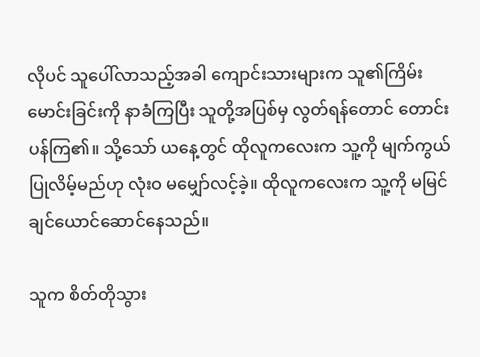လိုပင် သူပေါ်လာသည့်အခါ ကျောင်းသားများက သူ၏ကြိမ်းမောင်းခြင်းကို နာခံကြပြီး သူတို့အပြစ်မှ လွတ်ရန်တောင် တောင်းပန်ကြ၏။ သို့သော် ယနေ့တွင် ထိုလူကလေးက သူ့ကို မျက်ကွယ်ပြုလိမ့်မည်ဟု လုံးဝ မမျှော်လင့်ခဲ့။ ထိုလူကလေးက သူ့ကို မမြင်ချင်ယောင်ဆောင်နေသည်။

သူက စိတ်တိုသွား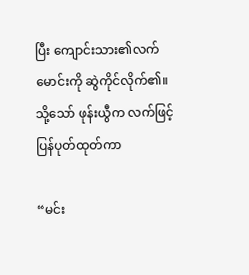ပြီး ကျောင်းသား၏လက်မောင်းကို ဆွဲကိုင်လိုက်၏။ သို့သော် ဖုန်းယွီက လက်ဖြင့် ပြန်ပုတ်ထုတ်ကာ

“မင်း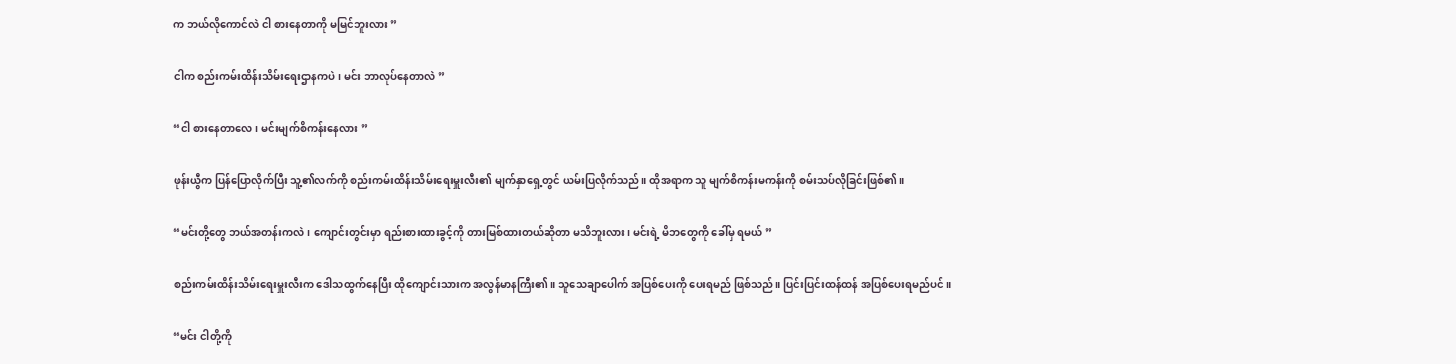က ဘယ်လိုကောင်လဲ ငါ စားနေတာကို မမြင်ဘူးလား ”

ငါက စည်းကမ်းထိန်းသိမ်းရေးဌာနကပဲ၊ မင်း ဘာလုပ်နေတာလဲ ”

“ငါ စားနေတာလေ၊ မင်းမျက်စိကန်းနေလား ”

ဖုန်းယွီက ပြန်ပြောလိုက်ပြီး သူ့၏လက်ကို စည်းကမ်းထိန်းသိမ်းရေးမှူးလီး၏ မျက်နှာရှေ့တွင် ယမ်းပြလိုက်သည်။ ထိုအရာက သူ မျက်စိကန်းမကန်းကို စမ်းသပ်လိုခြင်းဖြစ်၏။

“မင်းတို့တွေ ဘယ်အတန်းကလဲ၊ ကျောင်းတွင်းမှာ ရည်းစားထားခွင့်ကို တားမြစ်ထားတယ်ဆိုတာ မသိဘူးလား၊ မင်းရဲ့ မိဘတွေကို ခေါ်မှ ရမယ် ”

စည်းကမ်းထိန်းသိမ်းရေးမှူးလီးက ဒေါသထွက်နေပြီး ထိုကျောင်းသားက အလွန်မာနကြီး၏။ သူသေချာပေါက် အပြစ်ပေးကို ပေးရမည် ဖြစ်သည်။ ပြင်းပြင်းထန်ထန် အပြစ်ပေးရမည်ပင်။

“မင်း ငါတို့ကို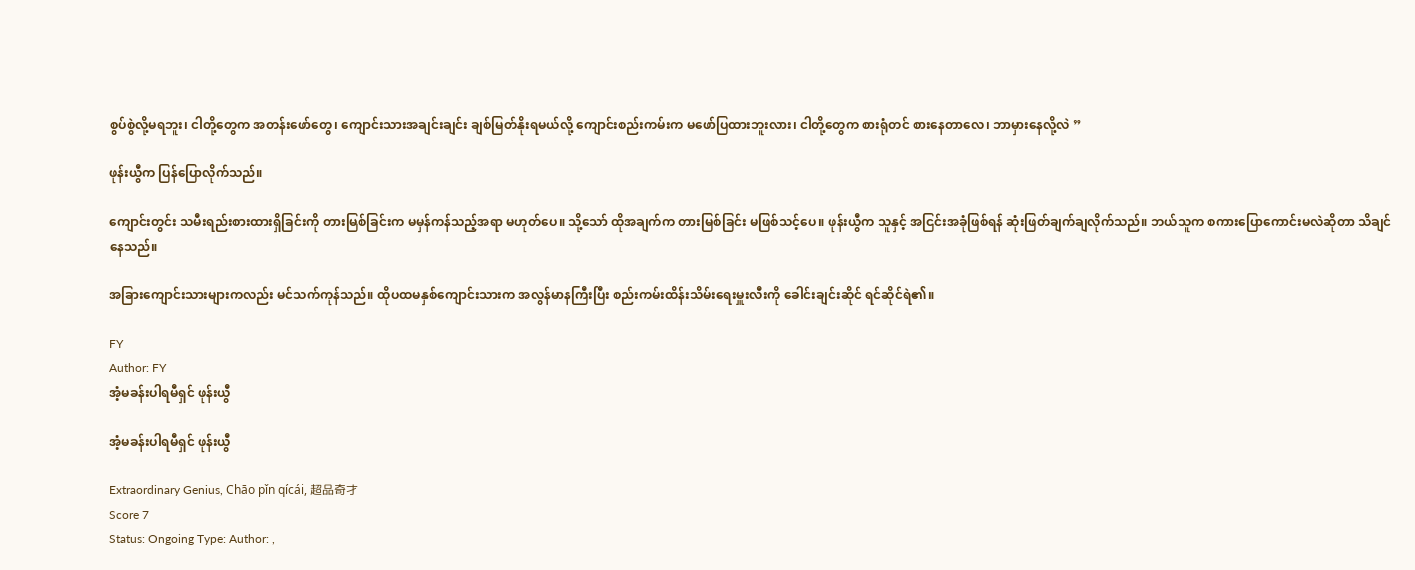စွပ်စွဲလို့မရဘူး၊ ငါတို့တွေက အတန်းဖော်တွေ၊ ကျောင်းသားအချင်းချင်း ချစ်မြတ်နိုးရမယ်လို့ ကျောင်းစည်းကမ်းက မဖော်ပြထားဘူးလား၊ ငါတို့တွေက စားရုံတင် စားနေတာလေ၊ ဘာမှားနေလို့လဲ ”

ဖုန်းယွီက ပြန်ပြောလိုက်သည်။

ကျောင်းတွင်း သမီးရည်းစားထားရှိခြင်းကို တားမြစ်ခြင်းက မမှန်ကန်သည့်အရာ မဟုတ်ပေ။ သို့သော် ထိုအချက်က တားမြစ်ခြင်း မဖြစ်သင့်ပေ။ ဖုန်းယွီက သူနှင့် အငြင်းအခုံဖြစ်ရန် ဆုံးဖြတ်ချက်ချလိုက်သည်။ ဘယ်သူက စကားပြောကောင်းမလဲဆိုတာ သိချင်နေသည်။

အခြားကျောင်းသားများကလည်း မင်သက်ကုန်သည်။ ထိုပထမနှစ်ကျောင်းသားက အလွန်မာနကြီးပြီး စည်းကမ်းထိန်းသိမ်းရေးမှူးလီးကို ခေါင်းချင်းဆိုင် ရင်ဆိုင်ရဲ၏။

FY
Author: FY
အံ့မခန်းပါရမီရှင် ဖုန်းယွီ

အံ့မခန်းပါရမီရှင် ဖုန်းယွီ

Extraordinary Genius, Chāo pǐn qícái, 超品奇才
Score 7
Status: Ongoing Type: Author: ,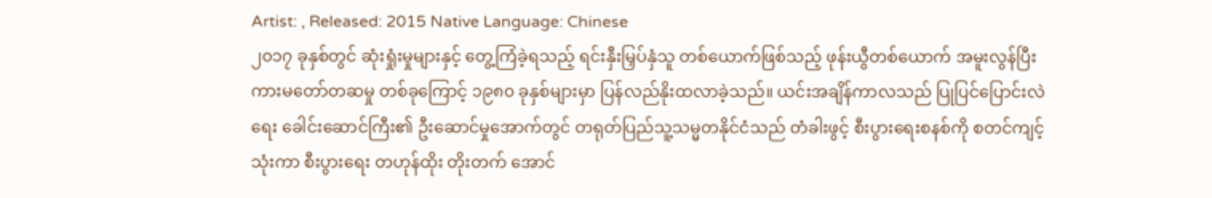Artist: , Released: 2015 Native Language: Chinese
၂၀၁၇ ခုနှစ်တွင် ဆုံးရှုံးမှုများနှင့် တွေ့ကြံခဲ့ရသည့် ရင်းနှီးမြှပ်နှံသူ တစ်ယောက်ဖြစ်သည့် ဖုန်းယွီတစ်ယောက် အမူးလွန်ပြီး ကားမတော်တဆမှု တစ်ခုကြောင့် ၁၉၈၀ ခုနှစ်များမှာ ပြန်လည်နိုးထလာခဲ့သည်။ ယင်းအချိန်ကာလသည် ပြုပြင်ပြောင်းလဲရေး ခေါင်းဆောင်ကြီး၏ ဦးဆောင်မှုအောက်တွင် တရုတ်ပြည်သူ့သမ္မတနိုင်ငံသည် တံခါးဖွင့် စီးပွားရေးစနစ်ကို စတင်ကျင့်သုံးကာ စီးပွားရေး တဟုန်ထိုး တိုးတက် အောင်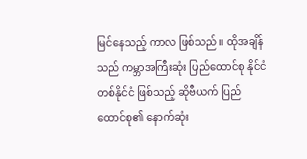မြင်နေသည့် ကာလ ဖြစ်သည်။ ထိုအချိန်သည် ကမ္ဘာအကြီးဆုံး ပြည်ထောင်စု နိုင်ငံတစ်နိုင်ငံ ဖြစ်သည့် ဆိုဗီယက် ပြည်ထောင်စု၏ နောက်ဆုံး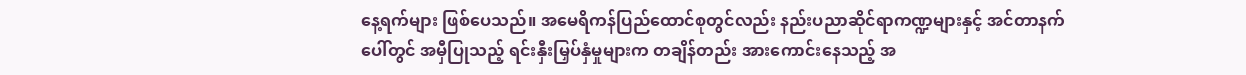နေ့ရက်များ ဖြစ်ပေသည်။ အမေရိကန်ပြည်ထောင်စုတွင်လည်း နည်းပညာဆိုင်ရာကဏ္ဍများနှင့် အင်တာနက်ပေါ်တွင် အမှီပြုသည့် ရင်းနှီးမြှပ်နှံမှုများက တချိန်တည်း အားကောင်းနေသည့် အ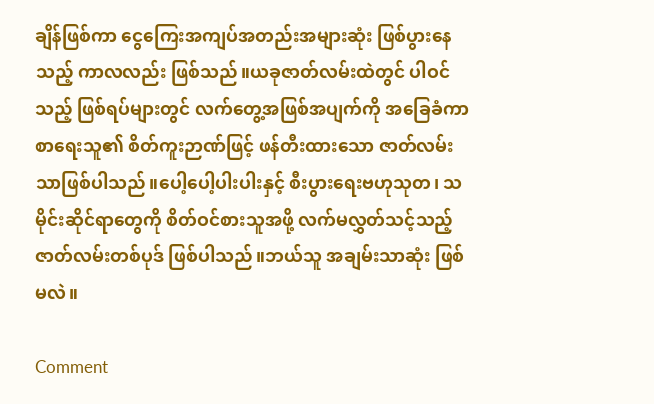ချိန်ဖြစ်ကာ ငွေကြေးအကျပ်အတည်းအများဆုံး ဖြစ်ပွားနေသည့် ကာလလည်း ဖြစ်သည်။ယခုဇာတ်လမ်းထဲတွင် ပါဝင်သည့် ဖြစ်ရပ်များတွင် လက်တွေ့အဖြစ်အပျက်ကို အခြေခံကာ စာရေးသူ၏ စိတ်ကူးဉာဏ်ဖြင့် ဖန်တီးထားသော ဇာတ်လမ်းသာဖြစ်ပါသည်။ပေါ့ပေါ့ပါးပါးနှင့် စီးပွားရေးဗဟုသုတ၊ သမိုင်းဆိုင်ရာတွေကို စိတ်ဝင်စားသူအဖို့ လက်မလွှတ်သင့်သည့် ဇာတ်လမ်းတစ်ပုဒ် ဖြစ်ပါသည်။ဘယ်သူ အချမ်းသာဆုံး ဖြစ်မလဲ။

Comment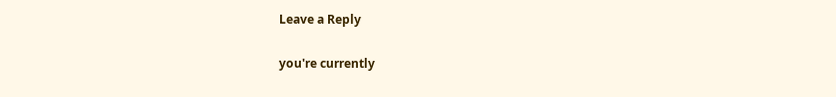Leave a Reply

you're currently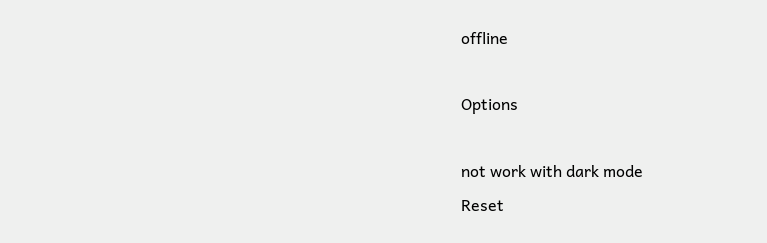offline

Options

not work with dark mode
Reset